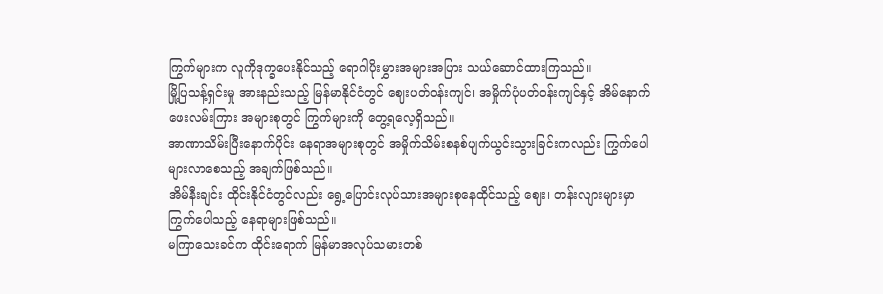ကြွက်များက လူကိုဒုက္ခပေးနိုင်သည့် ရောဂါပိုးမွှားအများအပြား သယ်ဆောင်ထားကြသည်။
မြို့ပြသန့်ရှင်းမှု အားနည်းသည့် မြန်မာနိုင်ငံတွင် ဈေးပတ်ဝန်းကျင်၊ အမှိုက်ပုံပတ်ဝန်းကျင်နှင့် အိမ်နောက်ဖေးလမ်းကြား အများစုတွင် ကြွက်များကို တွေ့ရလေ့ရှိသည်။
အာဏာသိမ်းပြီးနောက်ပိုင်း နေရာအများစုတွင် အမှိုက်သိမ်းစနစ်ပျက်ယွင်းသွားခြင်းကလည်း ကြွက်ပေါများလာစေသည့် အချက်ဖြစ်သည်။
အိမ်နီးချင်း ထိုင်းနိုင်ငံတွင်လည်း ရွေ့ပြောင်းလုပ်သားအများစုနေထိုင်သည့် ဈေး၊ တန်းလျားများမှာ ကြွက်ပေါသည့် နေရာများဖြစ်သည်။
မကြာသေးခင်က ထိုင်းရောက် မြန်မာအလုပ်သမားတစ်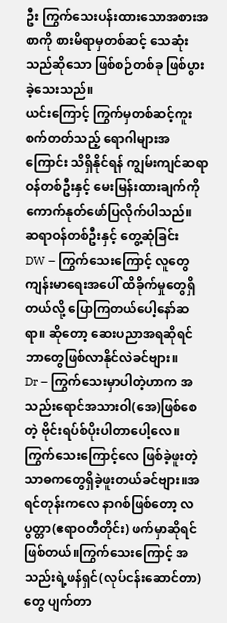ဦး ကြွက်သေးပန်းထားသောအစားအစာကို စားမိရာမှတစ်ဆင့် သေဆုံးသည်ဆိုသော ဖြစ်စဉ်တစ်ခု ဖြစ်ပွားခဲ့သေးသည်။
ယင်းကြောင့် ကြွက်မှတစ်ဆင့်ကူးစက်တတ်သည့် ရောဂါများအကြောင်း သိရှိနိုင်ရန် ကျွမ်းကျင်ဆရာဝန်တစ်ဦးနှင့် မေးမြန်းထားချက်ကို ကောက်နုတ်ဖော်ပြလိုက်ပါသည်။
ဆရာဝန်တစ်ဦးနှင့် တွေ့ဆုံခြင်း
DW – ကြွက်သေးကြောင့် လူတွေကျန်းမာရေးအပေါ် ထိခိုက်မှုတွေရှိတယ်လို့ ပြောကြတယ်ပေါ့နော်ဆရာ။ ဆိုတော့ ဆေးပညာအရဆိုရင် ဘာတွေဖြစ်လာနိုင်လဲခင်ဗျား။
Dr – ကြွက်သေးမှာပါတဲ့ဟာက အသည်းရောင်အသားဝါ(အေ)ဖြစ်စေတဲ့ ဗိုင်းရပ်စ်ပိုးပါတာပေါ့လေ။ ကြွက်သေးကြောင့်လေ ဖြစ်ခဲ့ဖူးတဲ့ သာဓကတွေရှိခဲ့ဖူးတယ်ခင်ဗျား။အရင်တုန်းကလေ နာဂစ်ဖြစ်တော့ လပွတ္တာ(ဧရာဝတီတိုင်း) ဖက်မှာဆိုရင် ဖြစ်တယ်။ကြွက်သေးကြောင့် အသည်းရဲ့ဖန်ရှင်(လုပ်ငန်းဆောင်တာ)တွေ ပျက်တာ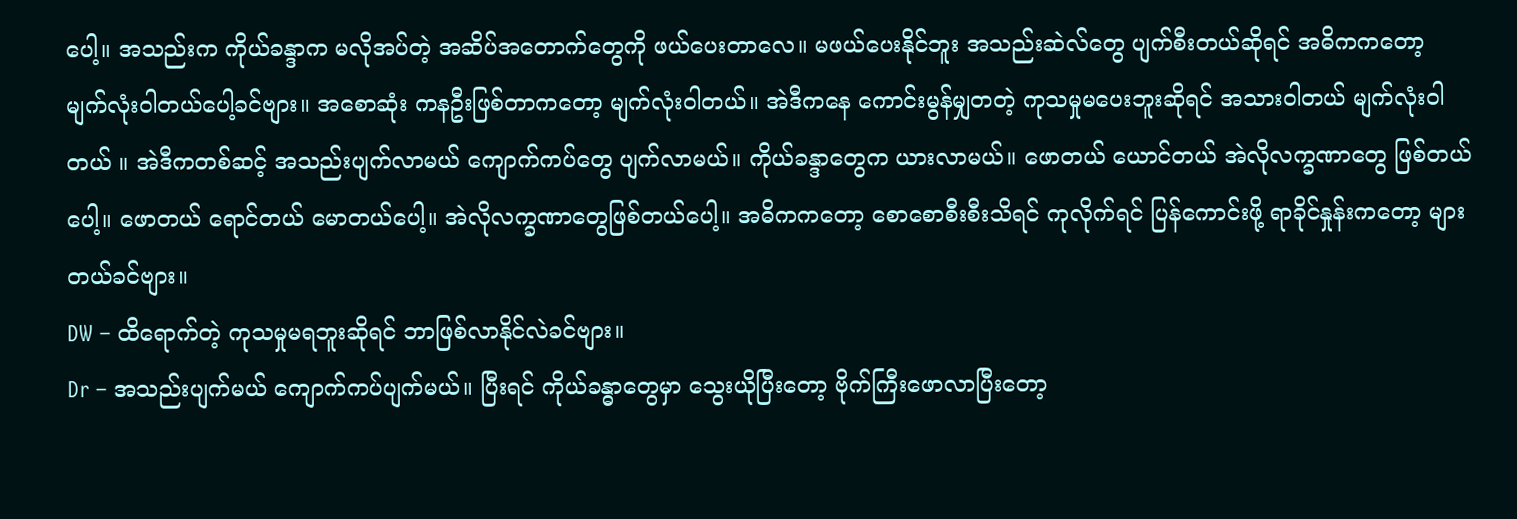ပေါ့။ အသည်းက ကိုယ်ခန္ဒာက မလိုအပ်တဲ့ အဆိပ်အတောက်တွေကို ဖယ်ပေးတာလေ။ မဖယ်ပေးနိုင်ဘူး အသည်းဆဲလ်တွေ ပျက်စီးတယ်ဆိုရင် အဓိကကတော့ မျက်လုံးဝါတယ်ပေါ့ခင်ဗျား။ အစောဆုံး ကနဦးဖြစ်တာကတော့ မျက်လုံးဝါတယ်။ အဲဒီကနေ ကောင်းမွန်မျှတတဲ့ ကုသမှုမပေးဘူးဆိုရင် အသားဝါတယ် မျက်လုံးဝါတယ် ။ အဲဒီကတစ်ဆင့် အသည်းပျက်လာမယ် ကျောက်ကပ်တွေ ပျက်လာမယ်။ ကိုယ်ခန္ဒာတွေက ယားလာမယ်။ ဖောတယ် ယောင်တယ် အဲလိုလက္ခဏာတွေ ဖြစ်တယ်ပေါ့။ ဖောတယ် ရောင်တယ် မောတယ်ပေါ့။ အဲလိုလက္ခဏာတွေဖြစ်တယ်ပေါ့။ အဓိကကတော့ စောစောစီးစီးသိရင် ကုလိုက်ရင် ပြန်ကောင်းဖို့ ရာခိုင်နှုန်းကတော့ များတယ်ခင်ဗျား။
DW – ထိရောက်တဲ့ ကုသမှုမရဘူးဆိုရင် ဘာဖြစ်လာနိုင်လဲခင်ဗျား။
Dr – အသည်းပျက်မယ် ကျောက်ကပ်ပျက်မယ်။ ပြီးရင် ကိုယ်ခန္ဓာတွေမှာ သွေးယိုပြီးတော့ ဗိုက်ကြီးဖောလာပြီးတော့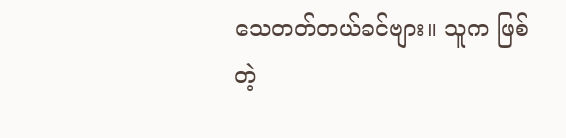သေတတ်တယ်ခင်ဗျား။ သူက ဖြစ်တဲ့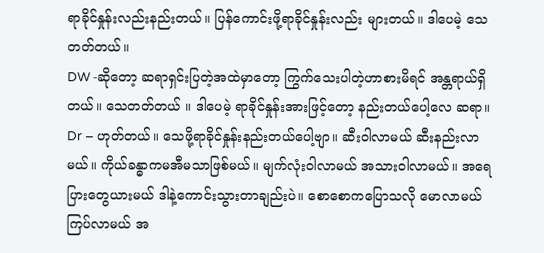ရာခိုင်နှုန်းလည်းနည်းတယ်။ ပြန်ကောင်းဖို့ရာခိုင်နှုန်းလည်း များတယ်။ ဒါပေမဲ့ သေတတ်တယ်။
DW -ဆိုတော့ ဆရာရှင်းပြတဲ့အထဲမှာတော့ ကြွက်သေးပါတဲ့ဟာစားမိရင် အန္တရာယ်ရှိတယ်။ သေတတ်တယ် ။ ဒါပေမဲ့ ရာခိုင်နှုန်းအားဖြင့်တော့ နည်းတယ်ပေါ့လေ ဆရာ။
Dr – ဟုတ်တယ်။ သေဖို့ရာခိုင်နှုန်းနည်းတယ်ပေါ့ဗျာ။ ဆီးဝါလာမယ် ဆီးနည်းလာမယ်။ ကိုယ်ခန္ဓာကမအီမသာဖြစ်မယ်။ မျက်လုံးဝါလာမယ် အသားဝါလာမယ်။ အရေပြားတွေယားမယ် ဒါနဲ့ကောင်းသွားတာချည်းပဲ။ စောစောကပြောသလို မောလာမယ် ကြပ်လာမယ် အ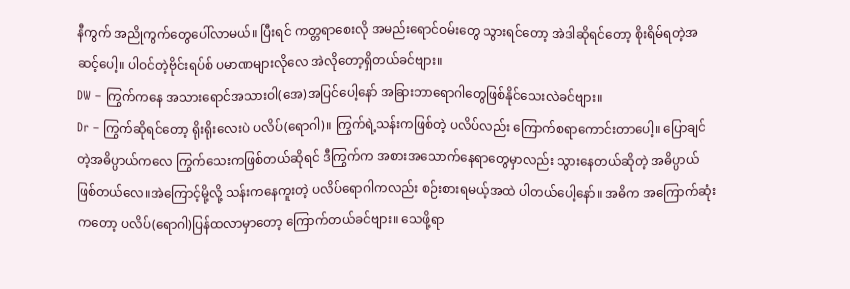နီကွက် အညိုကွက်တွေပေါ်လာမယ်။ ပြီးရင် ကတ္တရာစေးလို အမည်းရောင်ဝမ်းတွေ သွားရင်တော့ အဲဒါဆိုရင်တော့ စိုးရိမ်ရတဲ့အဆင့်ပေါ့။ ပါဝင်တဲ့ဗိုင်းရပ်စ် ပမာဏများလိုလေ အဲလိုတော့ရှိတယ်ခင်ဗျား။
DW – ကြွက်ကနေ အသားရောင်အသားဝါ(အေ)အပြင်ပေါ့နော် အခြားဘာရောဂါတွေဖြစ်နိုင်သေးလဲခင်ဗျား။
Dr – ကြွက်ဆိုရင်တော့ ရိုးရိုးလေးပဲ ပလိပ်(ရောဂါ)။ ကြွက်ရဲ့သန်းကဖြစ်တဲ့ ပလိပ်လည်း ကြောက်စရာကောင်းတာပေါ့။ ပြောချင်တဲ့အဓိပ္ပာယ်ကလေ ကြွက်သေးကဖြစ်တယ်ဆိုရင် ဒီကြွက်က အစားအသောက်နေရာတွေမှာလည်း သွားနေတယ်ဆိုတဲ့ အဓိပ္ပာယ်ဖြစ်တယ်လေ။အဲကြောင့်မို့လို့ သန်းကနေကူးတဲ့ ပလိပ်ရောဂါကလည်း စဉ်းစားရမယ့်အထဲ ပါတယ်ပေါ့နော်။ အဓိက အကြောက်ဆုံးကတော့ ပလိပ်(ရောဂါ)ပြန်ထလာမှာတော့ ကြောက်တယ်ခင်ဗျား။ သေဖို့ရာ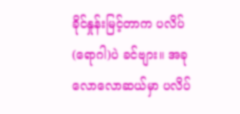ခိုင်နှုန်းမြင့်တာက ပလိပ်(ရောဂါ)ပဲ ခင်ဗျား။ အခုလောလောဆယ်မှာ ပလိပ်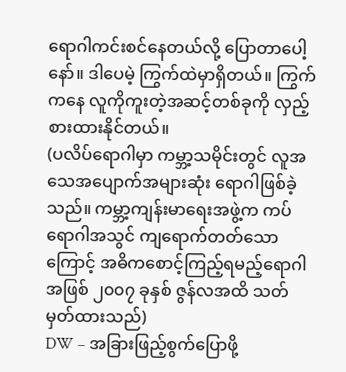ရောဂါကင်းစင်နေတယ်လို့ ပြောတာပေါ့နော်။ ဒါပေမဲ့ ကြွက်ထဲမှာရှိတယ်။ ကြွက်ကနေ လူကိုကူးတဲ့အဆင့်တစ်ခုကို လှည့်စားထားနိုင်တယ်။
(ပလိပ်ရောဂါမှာ ကမ္ဘာ့သမိုင်းတွင် လူအသေအပျောက်အများဆုံး ရောဂါဖြစ်ခဲ့သည်။ ကမ္ဘာ့ကျန်းမာရေးအဖွဲ့က ကပ်ရောဂါအသွင် ကျရောက်တတ်သောကြောင့် အဓိကစောင့်ကြည့်ရမည့်ရောဂါအဖြစ် ၂၀၀၇ ခုနှစ် ဇွန်လအထိ သတ်မှတ်ထားသည်)
DW – အခြားဖြည့်စွက်ပြောဖို့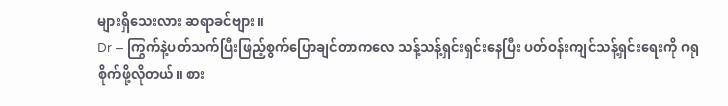များရှိသေးလား ဆရာခင်ဗျား။
Dr – ကြွက်နဲ့ပတ်သက်ပြီးဖြည့်စွက်ပြောချင်တာကလေ သန့်သန့်ရှင်းရှင်းနေပြီး ပတ်ဝန်းကျင်သန့်ရှင်းရေးကို ဂရုစိုက်ဖို့လိုတယ်။ စား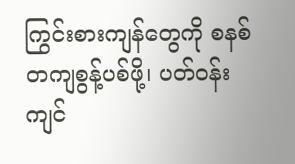ကြွင်းစားကျန်တွေကို စနစ်တကျစွန့်ပစ်ဖို့၊ ပတ်ဝန်းကျင်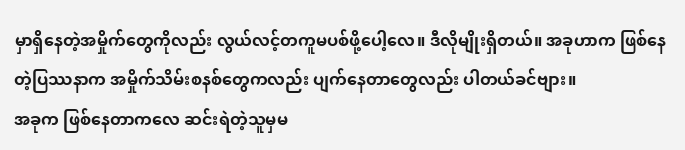မှာရှိနေတဲ့အမှိုက်တွေကိုလည်း လွယ်လင့်တကူမပစ်ဖို့ပေါ့လေ။ ဒီလိုမျိုးရှိတယ်။ အခုဟာက ဖြစ်နေတဲ့ပြဿနာက အမှိုက်သိမ်းစနစ်တွေကလည်း ပျက်နေတာတွေလည်း ပါတယ်ခင်ဗျား။
အခုက ဖြစ်နေတာကလေ ဆင်းရဲတဲ့သူမှမ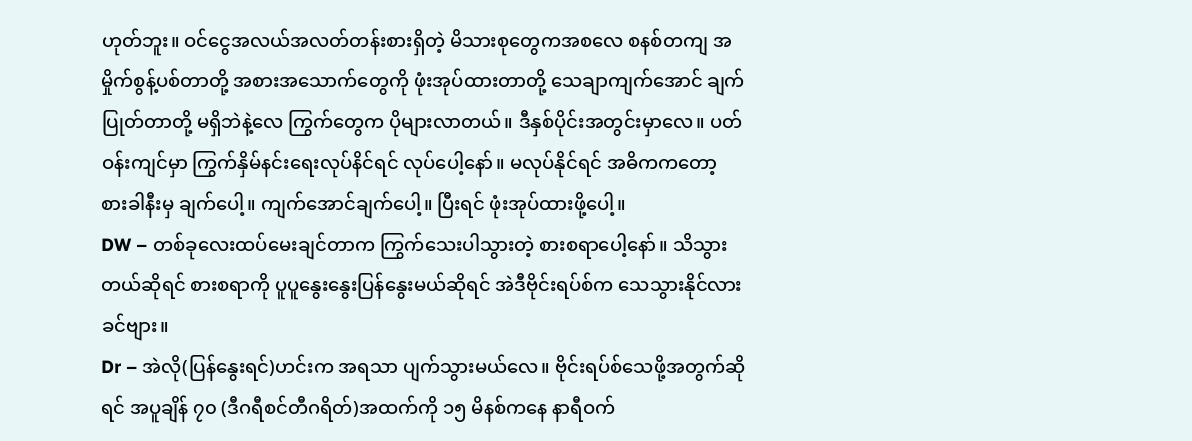ဟုတ်ဘူး။ ဝင်ငွေအလယ်အလတ်တန်းစားရှိတဲ့ မိသားစုတွေကအစလေ စနစ်တကျ အမှိုက်စွန့်ပစ်တာတို့ အစားအသောက်တွေကို ဖုံးအုပ်ထားတာတို့ သေချာကျက်အောင် ချက်ပြုတ်တာတို့ မရှိဘဲနဲ့လေ ကြွက်တွေက ပိုများလာတယ်။ ဒီနှစ်ပိုင်းအတွင်းမှာလေ။ ပတ်ဝန်းကျင်မှာ ကြွက်နှိမ်နင်းရေးလုပ်နိင်ရင် လုပ်ပေါ့နော်။ မလုပ်နိုင်ရင် အဓိကကတော့ စားခါနီးမှ ချက်ပေါ့။ ကျက်အောင်ချက်ပေါ့။ ပြီးရင် ဖုံးအုပ်ထားဖို့ပေါ့။
DW – တစ်ခုလေးထပ်မေးချင်တာက ကြွက်သေးပါသွားတဲ့ စားစရာပေါ့နော်။ သိသွားတယ်ဆိုရင် စားစရာကို ပူပူနွေးနွေးပြန်နွေးမယ်ဆိုရင် အဲဒီဗိုင်းရပ်စ်က သေသွားနိုင်လားခင်ဗျား။
Dr – အဲလို(ပြန်နွေးရင်)ဟင်းက အရသာ ပျက်သွားမယ်လေ။ ဗိုင်းရပ်စ်သေဖို့အတွက်ဆိုရင် အပူချိန် ၇၀ (ဒီဂရီစင်တီဂရိတ်)အထက်ကို ၁၅ မိနစ်ကနေ နာရီဝက်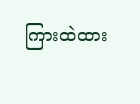ကြားထဲထား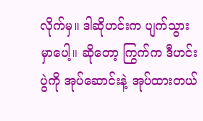လိုက်မှ။ ဒါဆိုဟင်းက ပျက်သွားမှာပေါ့။ ဆိုတော့ ကြွက်က ဒီဟင်းပွဲကို အုပ်ဆောင်းနဲ့ အုပ်ထားတယ်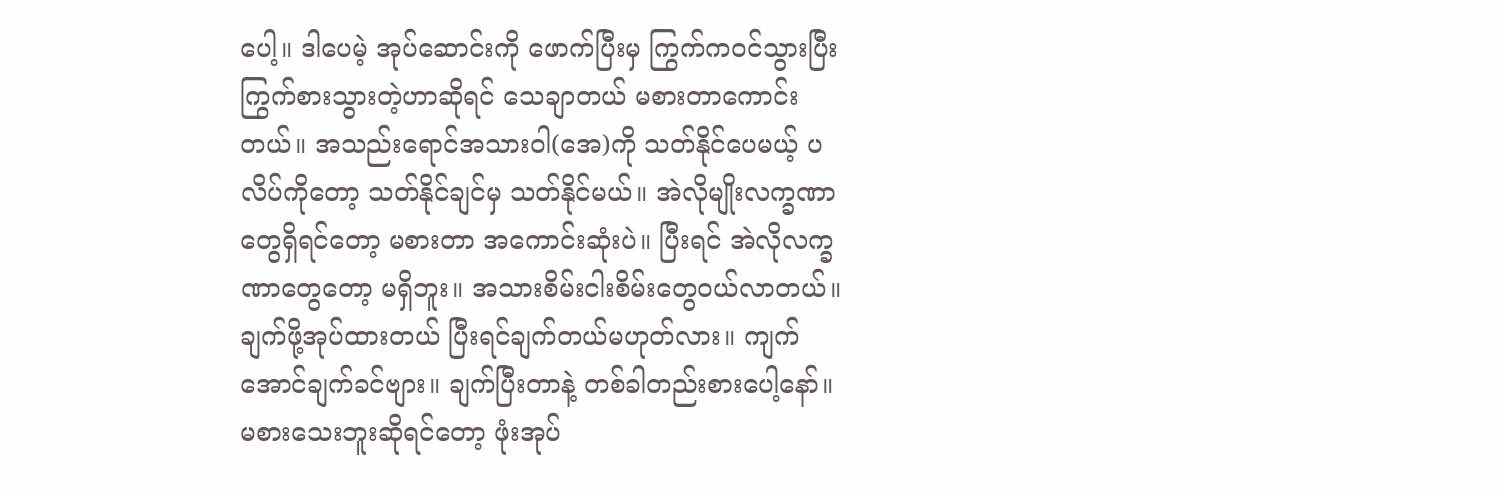ပေါ့။ ဒါပေမဲ့ အုပ်ဆောင်းကို ဖောက်ပြီးမှ ကြွက်ကဝင်သွားပြီး ကြွက်စားသွားတဲ့ဟာဆိုရင် သေချာတယ် မစားတာကောင်းတယ်။ အသည်းရောင်အသားဝါ(အေ)ကို သတ်နိုင်ပေမယ့် ပလိပ်ကိုတော့ သတ်နိုင်ချင်မှ သတ်နိုင်မယ်။ အဲလိုမျိုးလက္ခဏာတွေရှိရင်တော့ မစားတာ အကောင်းဆုံးပဲ။ ပြီးရင် အဲလိုလက္ခဏာတွေတော့ မရှိဘူး။ အသားစိမ်းငါးစိမ်းတွေဝယ်လာတယ်။ ချက်ဖို့အုပ်ထားတယ် ပြီးရင်ချက်တယ်မဟုတ်လား။ ကျက်အောင်ချက်ခင်ဗျား။ ချက်ပြီးတာနဲ့ တစ်ခါတည်းစားပေါ့နော်။ မစားသေးဘူးဆိုရင်တော့ ဖုံးအုပ်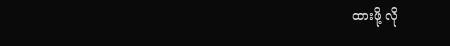ထားဖို့ လို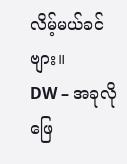လိမ့်မယ်ခင်ဗျား။
DW – အခုလို ဖြေ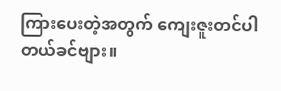ကြားပေးတဲ့အတွက် ကျေးဇူးတင်ပါတယ်ခင်ဗျား။